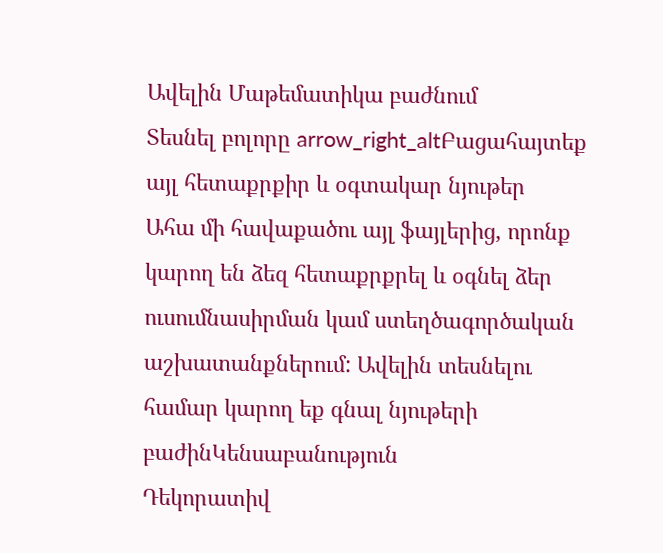Ավելին Մաթեմատիկա բաժնում
Տեսնել բոլորը arrow_right_altԲացահայտեք այլ հետաքրքիր և օգտակար նյութեր
Ահա մի հավաքածու այլ ֆայլերից, որոնք կարող են ձեզ հետաքրքրել և օգնել ձեր ուսումնասիրման կամ ստեղծագործական աշխատանքներում: Ավելին տեսնելու համար կարող եք գնալ նյութերի բաժինԿենսաբանություն
Դեկորատիվ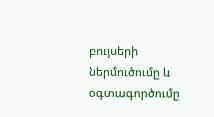բույսերի ներմուծումը և օգտագործումը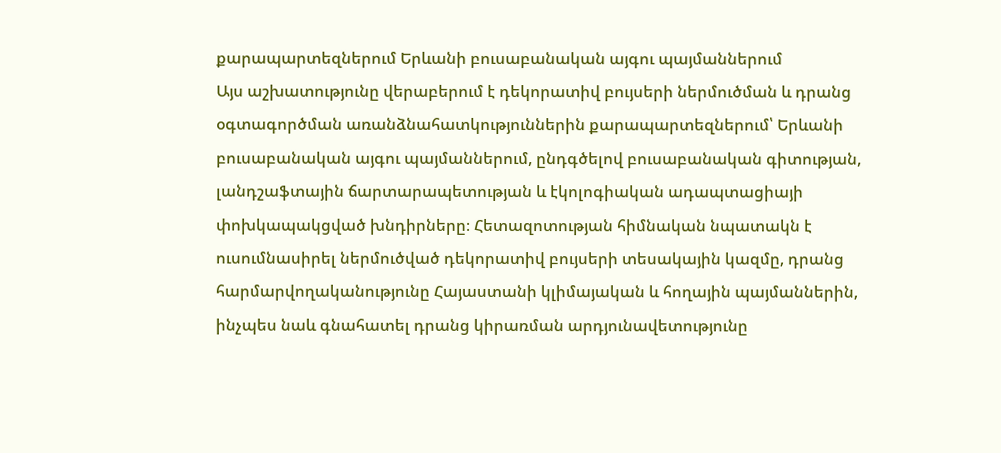քարապարտեզներում Երևանի բուսաբանական այգու պայմաններում
Այս աշխատությունը վերաբերում է դեկորատիվ բույսերի ներմուծման և դրանց օգտագործման առանձնահատկություններին քարապարտեզներում՝ Երևանի բուսաբանական այգու պայմաններում, ընդգծելով բուսաբանական գիտության, լանդշաֆտային ճարտարապետության և էկոլոգիական ադապտացիայի փոխկապակցված խնդիրները։ Հետազոտության հիմնական նպատակն է ուսումնասիրել ներմուծված դեկորատիվ բույսերի տեսակային կազմը, դրանց հարմարվողականությունը Հայաստանի կլիմայական և հողային պայմաններին, ինչպես նաև գնահատել դրանց կիրառման արդյունավետությունը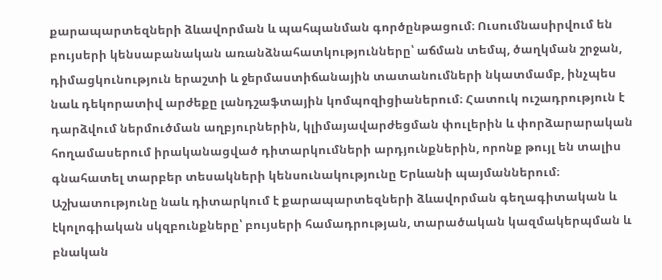քարապարտեզների ձևավորման և պահպանման գործընթացում։ Ուսումնասիրվում են բույսերի կենսաբանական առանձնահատկությունները՝ աճման տեմպ, ծաղկման շրջան, դիմացկունություն երաշտի և ջերմաստիճանային տատանումների նկատմամբ, ինչպես նաև դեկորատիվ արժեքը լանդշաֆտային կոմպոզիցիաներում։ Հատուկ ուշադրություն է դարձվում ներմուծման աղբյուրներին, կլիմայավարժեցման փուլերին և փորձարարական հողամասերում իրականացված դիտարկումների արդյունքներին, որոնք թույլ են տալիս գնահատել տարբեր տեսակների կենսունակությունը Երևանի պայմաններում։ Աշխատությունը նաև դիտարկում է քարապարտեզների ձևավորման գեղագիտական և էկոլոգիական սկզբունքները՝ բույսերի համադրության, տարածական կազմակերպման և բնական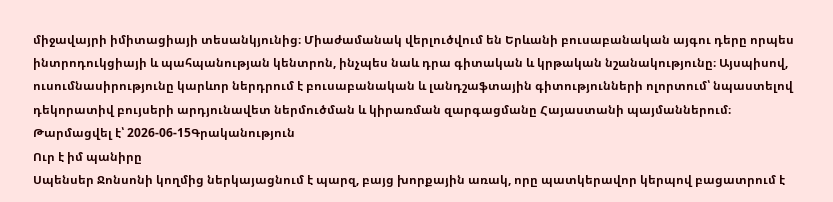միջավայրի իմիտացիայի տեսանկյունից։ Միաժամանակ վերլուծվում են Երևանի բուսաբանական այգու դերը որպես ինտրոդուկցիայի և պահպանության կենտրոն, ինչպես նաև դրա գիտական և կրթական նշանակությունը։ Այսպիսով, ուսումնասիրությունը կարևոր ներդրում է բուսաբանական և լանդշաֆտային գիտությունների ոլորտում՝ նպաստելով դեկորատիվ բույսերի արդյունավետ ներմուծման և կիրառման զարգացմանը Հայաստանի պայմաններում։
Թարմացվել է՝ 2026-06-15Գրականություն
Ուր է իմ պանիրը
Սպենսեր Ջոնսոնի կողմից ներկայացնում է պարզ, բայց խորքային առակ, որը պատկերավոր կերպով բացատրում է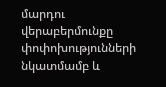մարդու վերաբերմունքը փոփոխությունների նկատմամբ և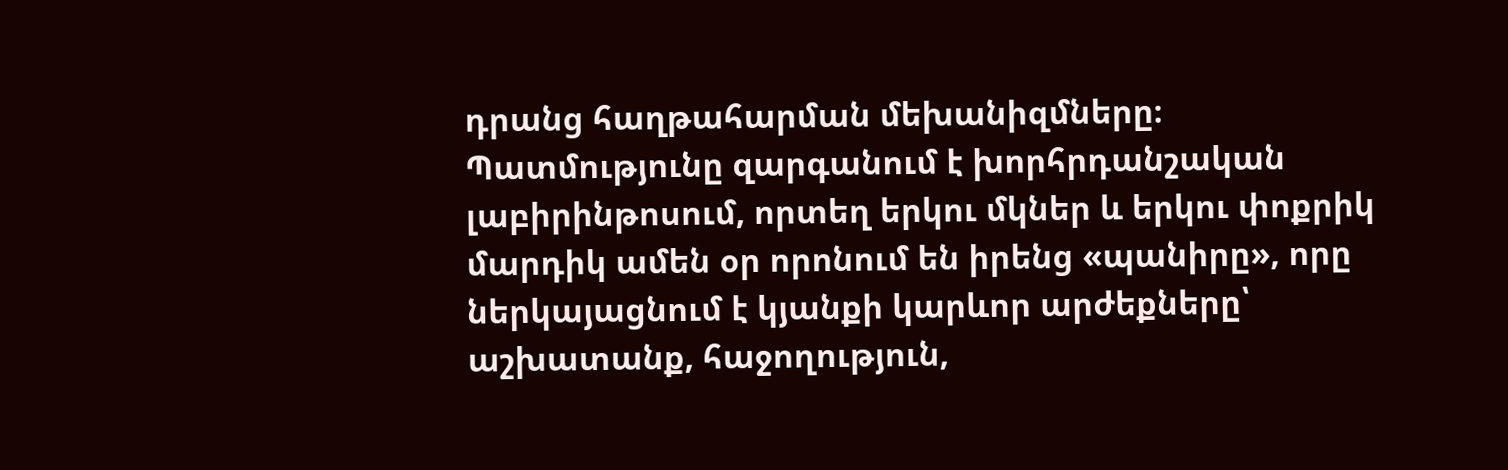դրանց հաղթահարման մեխանիզմները։ Պատմությունը զարգանում է խորհրդանշական լաբիրինթոսում, որտեղ երկու մկներ և երկու փոքրիկ մարդիկ ամեն օր որոնում են իրենց «պանիրը», որը ներկայացնում է կյանքի կարևոր արժեքները՝ աշխատանք, հաջողություն,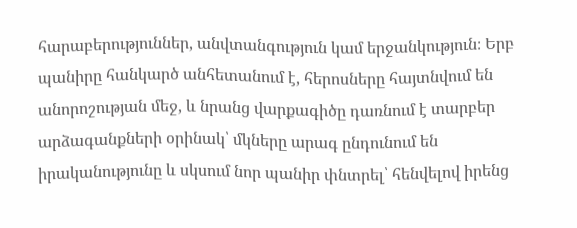հարաբերություններ, անվտանգություն կամ երջանկություն։ Երբ պանիրը հանկարծ անհետանում է, հերոսները հայտնվում են անորոշության մեջ, և նրանց վարքագիծը դառնում է տարբեր արձագանքների օրինակ՝ մկները արագ ընդունում են իրականությունը և սկսում նոր պանիր փնտրել՝ հենվելով իրենց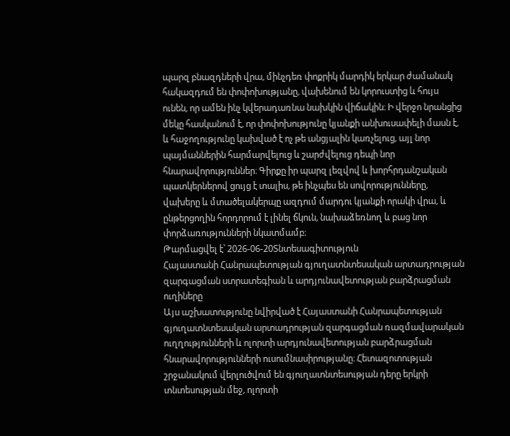պարզ բնազդների վրա, մինչդեռ փոքրիկ մարդիկ երկար ժամանակ հակազդում են փոփոխությանը, վախենում են կորուստից և հույս ունեն, որ ամեն ինչ կվերադառնա նախկին վիճակին։ Ի վերջո նրանցից մեկը հասկանում է, որ փոփոխությունը կյանքի անխուսափելի մասն է, և հաջողությունը կախված է ոչ թե անցյալին կառչելուց, այլ նոր պայմաններին հարմարվելուց և շարժվելուց դեպի նոր հնարավորություններ։ Գիրքը իր պարզ լեզվով և խորհրդանշական պատկերներով ցույց է տալիս, թե ինչպես են սովորությունները, վախերը և մտածելակերպը ազդում մարդու կյանքի որակի վրա, և ընթերցողին հորդորում է լինել ճկուն, նախաձեռնող և բաց նոր փորձառությունների նկատմամբ։
Թարմացվել է՝ 2026-06-20Տնտեսագիտություն
Հայաստանի Հանրապետության գյուղատնտեսական արտադրության զարգացման ստրատեգիան և արդյունավետության բարձրացման ուղիները
Այս աշխատությունը նվիրված է Հայաստանի Հանրապետության գյուղատնտեսական արտադրության զարգացման ռազմավարական ուղղությունների և ոլորտի արդյունավետության բարձրացման հնարավորությունների ուսումնասիրությանը։ Հետազոտության շրջանակում վերլուծվում են գյուղատնտեսության դերը երկրի տնտեսության մեջ, ոլորտի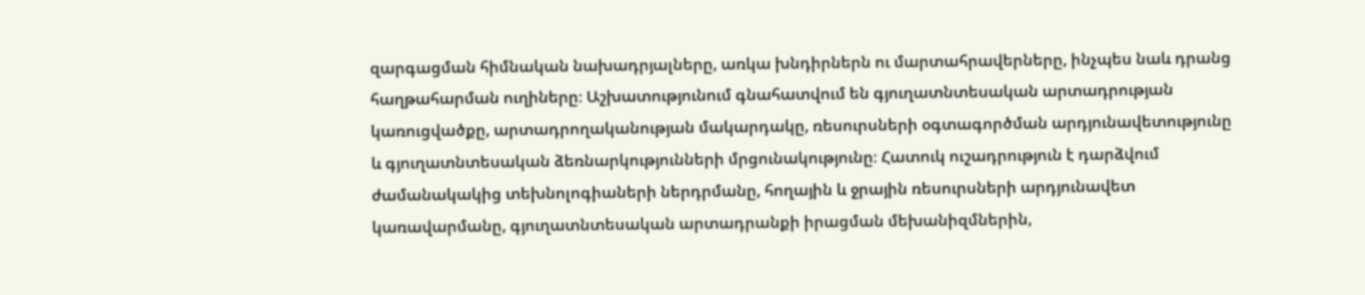զարգացման հիմնական նախադրյալները, առկա խնդիրներն ու մարտահրավերները, ինչպես նաև դրանց հաղթահարման ուղիները։ Աշխատությունում գնահատվում են գյուղատնտեսական արտադրության կառուցվածքը, արտադրողականության մակարդակը, ռեսուրսների օգտագործման արդյունավետությունը և գյուղատնտեսական ձեռնարկությունների մրցունակությունը։ Հատուկ ուշադրություն է դարձվում ժամանակակից տեխնոլոգիաների ներդրմանը, հողային և ջրային ռեսուրսների արդյունավետ կառավարմանը, գյուղատնտեսական արտադրանքի իրացման մեխանիզմներին,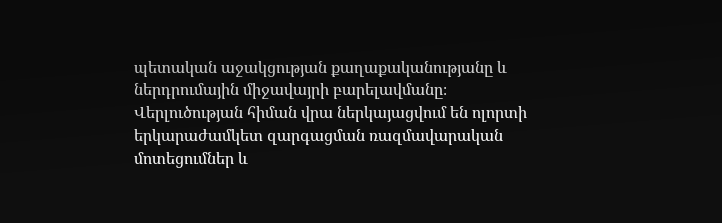պետական աջակցության քաղաքականությանը և ներդրումային միջավայրի բարելավմանը։ Վերլուծության հիման վրա ներկայացվում են ոլորտի երկարաժամկետ զարգացման ռազմավարական մոտեցումներ և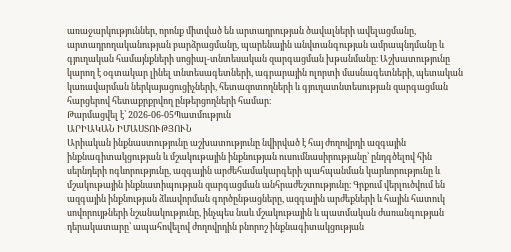առաջարկություններ, որոնք միտված են արտադրության ծավալների ավելացմանը, արտադրողականության բարձրացմանը, պարենային անվտանգության ամրապնդմանը և գյուղական համայնքների սոցիալ-տնտեսական զարգացման խթանմանը։ Աշխատությունը կարող է օգտակար լինել տնտեսագետների, ագրարային ոլորտի մասնագետների, պետական կառավարման ներկայացուցիչների, հետազոտողների և գյուղատնտեսության զարգացման հարցերով հետաքրքրվող ընթերցողների համար։
Թարմացվել է՝ 2026-06-05Պատմություն
ԱՐԻԱԿԱՆ ԻՄԱՍՏՈՒԹՅՈՒՆ
Արիական ինքնաստությունը աշխատությունը նվիրված է հայ ժողովրդի ազգային ինքնագիտակցության և մշակութային ինքնության ուսումնասիրությանը՝ ընդգծելով հին սերնդերի ոգևորությունը, ազգային արժեհամակարգերի պահպանման կարևորությունը և մշակութային ինքնատիպության զարգացման անհրաժեշտությունը։ Գրքում վերլուծվում են ազգային ինքնության ձևավորման գործընթացները, ազգային արժեքների և հային հատուկ սովորույթների նշանակությունը, ինչպես նաև մշակութային և պատմական ժառանգության դերակատարը՝ ապահովելով ժողովրդին բնորոշ ինքնագիտակցության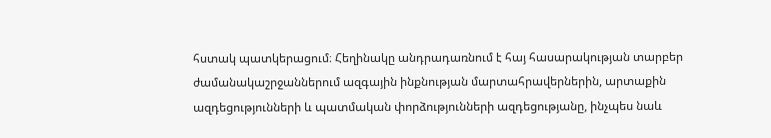հստակ պատկերացում։ Հեղինակը անդրադառնում է հայ հասարակության տարբեր ժամանակաշրջաններում ազգային ինքնության մարտահրավերներին, արտաքին ազդեցությունների և պատմական փորձությունների ազդեցությանը, ինչպես նաև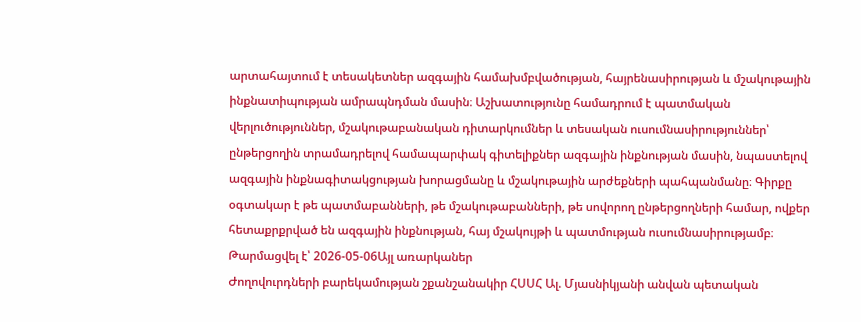արտահայտում է տեսակետներ ազգային համախմբվածության, հայրենասիրության և մշակութային ինքնատիպության ամրապնդման մասին։ Աշխատությունը համադրում է պատմական վերլուծություններ, մշակութաբանական դիտարկումներ և տեսական ուսումնասիրություններ՝ ընթերցողին տրամադրելով համապարփակ գիտելիքներ ազգային ինքնության մասին, նպաստելով ազգային ինքնագիտակցության խորացմանը և մշակութային արժեքների պահպանմանը։ Գիրքը օգտակար է թե պատմաբանների, թե մշակութաբանների, թե սովորող ընթերցողների համար, ովքեր հետաքրքրված են ազգային ինքնության, հայ մշակույթի և պատմության ուսումնասիրությամբ։
Թարմացվել է՝ 2026-05-06Այլ առարկաներ
Ժողովուրդների բարեկամության շքանշանակիր ՀՍՍՀ Ալ. Մյասնիկյանի անվան պետական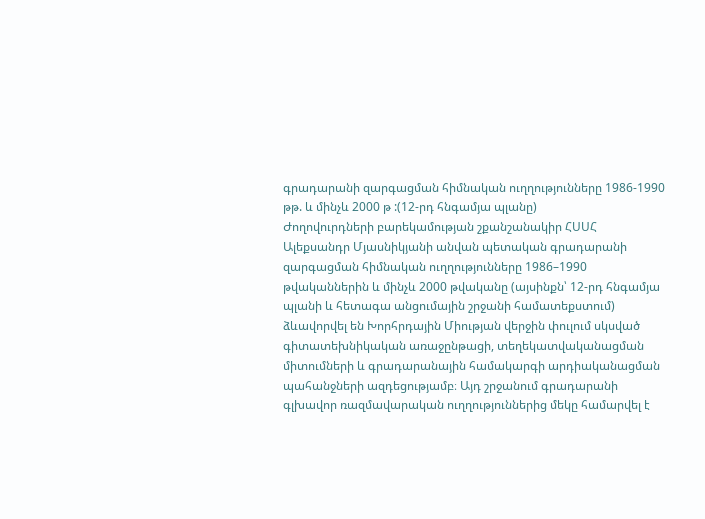գրադարանի զարգացման հիմնական ուղղությունները 1986-1990 թթ. և մինչև 2000 թ :(12-րդ հնգամյա պլանը)
Ժողովուրդների բարեկամության շքանշանակիր ՀՍՍՀ Ալեքսանդր Մյասնիկյանի անվան պետական գրադարանի զարգացման հիմնական ուղղությունները 1986–1990 թվականներին և մինչև 2000 թվականը (այսինքն՝ 12-րդ հնգամյա պլանի և հետագա անցումային շրջանի համատեքստում) ձևավորվել են Խորհրդային Միության վերջին փուլում սկսված գիտատեխնիկական առաջընթացի, տեղեկատվականացման միտումների և գրադարանային համակարգի արդիականացման պահանջների ազդեցությամբ։ Այդ շրջանում գրադարանի գլխավոր ռազմավարական ուղղություններից մեկը համարվել է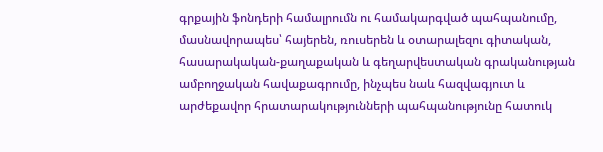գրքային ֆոնդերի համալրումն ու համակարգված պահպանումը, մասնավորապես՝ հայերեն, ռուսերեն և օտարալեզու գիտական, հասարակական-քաղաքական և գեղարվեստական գրականության ամբողջական հավաքագրումը, ինչպես նաև հազվագյուտ և արժեքավոր հրատարակությունների պահպանությունը հատուկ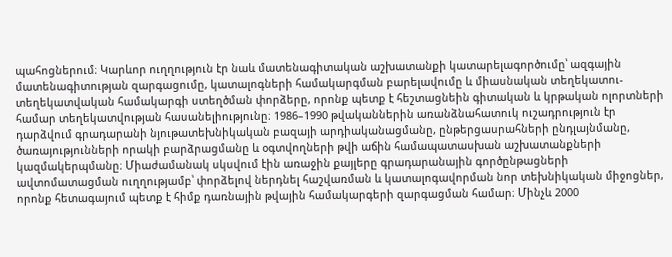պահոցներում։ Կարևոր ուղղություն էր նաև մատենագիտական աշխատանքի կատարելագործումը՝ ազգային մատենագիտության զարգացումը, կատալոգների համակարգման բարելավումը և միասնական տեղեկատու-տեղեկատվական համակարգի ստեղծման փորձերը, որոնք պետք է հեշտացնեին գիտական և կրթական ոլորտների համար տեղեկատվության հասանելիությունը։ 1986–1990 թվականներին առանձնահատուկ ուշադրություն էր դարձվում գրադարանի նյութատեխնիկական բազայի արդիականացմանը, ընթերցասրահների ընդլայնմանը, ծառայությունների որակի բարձրացմանը և օգտվողների թվի աճին համապատասխան աշխատանքների կազմակերպմանը։ Միաժամանակ սկսվում էին առաջին քայլերը գրադարանային գործընթացների ավտոմատացման ուղղությամբ՝ փորձելով ներդնել հաշվառման և կատալոգավորման նոր տեխնիկական միջոցներ, որոնք հետագայում պետք է հիմք դառնային թվային համակարգերի զարգացման համար։ Մինչև 2000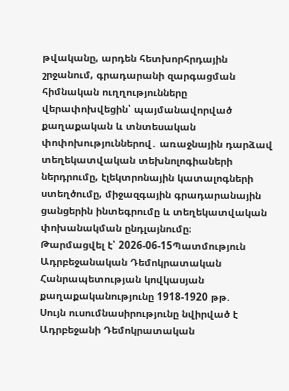թվականը, արդեն հետխորհրդային շրջանում, գրադարանի զարգացման հիմնական ուղղությունները վերափոխվեցին՝ պայմանավորված քաղաքական և տնտեսական փոփոխություններով․ առաջնային դարձավ տեղեկատվական տեխնոլոգիաների ներդրումը, էլեկտրոնային կատալոգների ստեղծումը, միջազգային գրադարանային ցանցերին ինտեգրումը և տեղեկատվական փոխանակման ընդլայնումը։
Թարմացվել է՝ 2026-06-15Պատմություն
Ադրբեջանական Դեմոկրատական Հանրապետության կովկասյան քաղաքականությունը 1918-1920 թթ.
Սույն ուսումնասիրությունը նվիրված է Ադրբեջանի Դեմոկրատական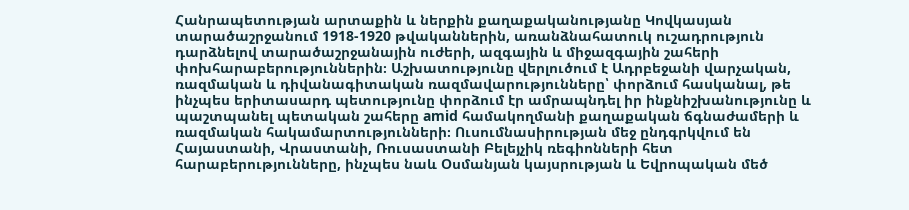Հանրապետության արտաքին և ներքին քաղաքականությանը Կովկասյան տարածաշրջանում 1918-1920 թվականներին, առանձնահատուկ ուշադրություն դարձնելով տարածաշրջանային ուժերի, ազգային և միջազգային շահերի փոխհարաբերություններին։ Աշխատությունը վերլուծում է Ադրբեջանի վարչական, ռազմական և դիվանագիտական ռազմավարությունները՝ փորձում հասկանալ, թե ինչպես երիտասարդ պետությունը փորձում էր ամրապնդել իր ինքնիշխանությունը և պաշտպանել պետական շահերը amid համակողմանի քաղաքական ճգնաժամերի և ռազմական հակամարտությունների։ Ուսումնասիրության մեջ ընդգրկվում են Հայաստանի, Վրաստանի, Ռուսաստանի Բելեյչիկ ռեգիոնների հետ հարաբերությունները, ինչպես նաև Օսմանյան կայսրության և Եվրոպական մեծ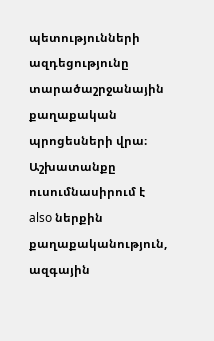պետությունների ազդեցությունը տարածաշրջանային քաղաքական պրոցեսների վրա։ Աշխատանքը ուսումնասիրում է also ներքին քաղաքականություն, ազգային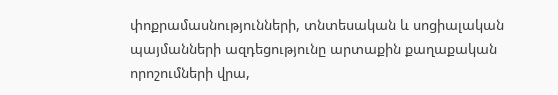փոքրամասնությունների, տնտեսական և սոցիալական պայմանների ազդեցությունը արտաքին քաղաքական որոշումների վրա,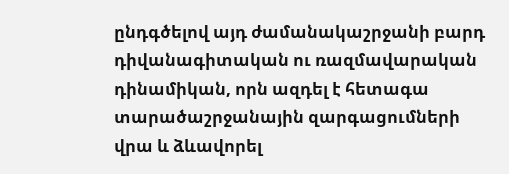ընդգծելով այդ ժամանակաշրջանի բարդ դիվանագիտական ու ռազմավարական դինամիկան, որն ազդել է հետագա տարածաշրջանային զարգացումների վրա և ձևավորել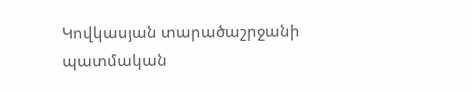Կովկասյան տարածաշրջանի պատմական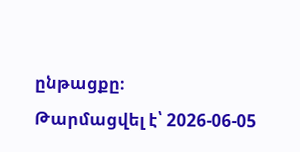ընթացքը։
Թարմացվել է՝ 2026-06-05